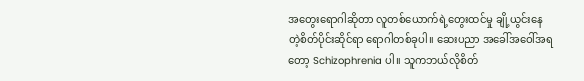အတွေးရောဂါဆိုတာ လူတစ်ယောက်ရဲ့တွေးထင်မှု ချို့ယွင်းနေတဲ့စိတ်ပိုင်းဆိုင်ရာ ရောဂါတစ်ခုပါ။ ဆေးပညာ အခေါ်အဝေါ်အရတော့ Schizophrenia ပါ။ သူကဘယ်လိုစိတ်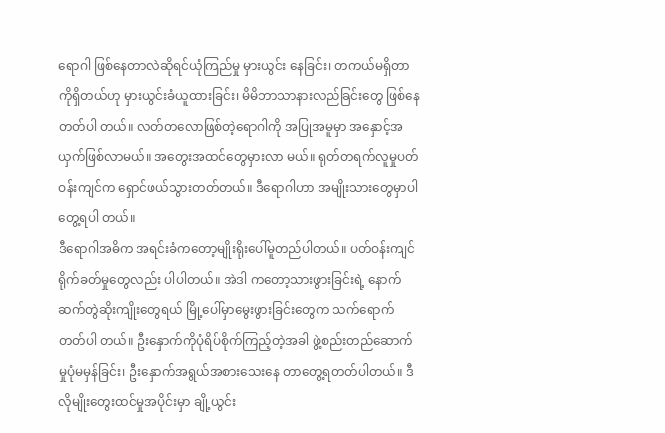ရောဂါ ဖြစ်နေတာလဲဆိုရင်ယုံကြည်မှု မှားယွင်း နေခြင်း၊ တကယ်မရှိတာကိုရှိတယ်ဟု မှားယွင်းခံယူထားခြင်း၊ မိမိဘာသာနားလည်ခြင်းတွေ ဖြစ်နေတတ်ပါ တယ်။ လတ်တလောဖြစ်တဲ့ရောဂါကို အပြုအမူမှာ အနှောင့်အယှက်ဖြစ်လာမယ်။ အတွေးအထင်တွေမှားလာ မယ်။ ရုတ်တရက်လူမှုပတ်ဝန်းကျင်က ရှောင်ဖယ်သွားတတ်တယ်။ ဒီရောဂါဟာ အမျိုးသားတွေမှာပါတွေ့ရပါ တယ်။
ဒီရောဂါအဓိက အရင်းခံကတော့မျိုးရိုးပေါ်မူတည်ပါတယ်။ ပတ်ဝန်းကျင်ရိုက်ခတ်မှုတွေလည်း ပါပါတယ်။ အဲဒါ ကတော့သားဖွားခြင်းရဲ့ နောက်ဆက်တွဲဆိုးကျိုးတွေရယ် မြို့ပေါ်မှာမွေးဖွားခြင်းတွေက သက်ရောက်တတ်ပါ တယ်။ ဦးနှောက်ကိုပုံရိပ်စိုက်ကြည့်တဲ့အခါ ဖွဲ့စည်းတည်ဆောက်မှုပုံမမှန်ခြင်း၊ ဦးနှောက်အရွယ်အစားသေးနေ တာတွေ့ရတတ်ပါတယ်။ ဒီလိုမျိုးတွေးထင်မှုအပိုင်းမှာ ချို့ယွင်း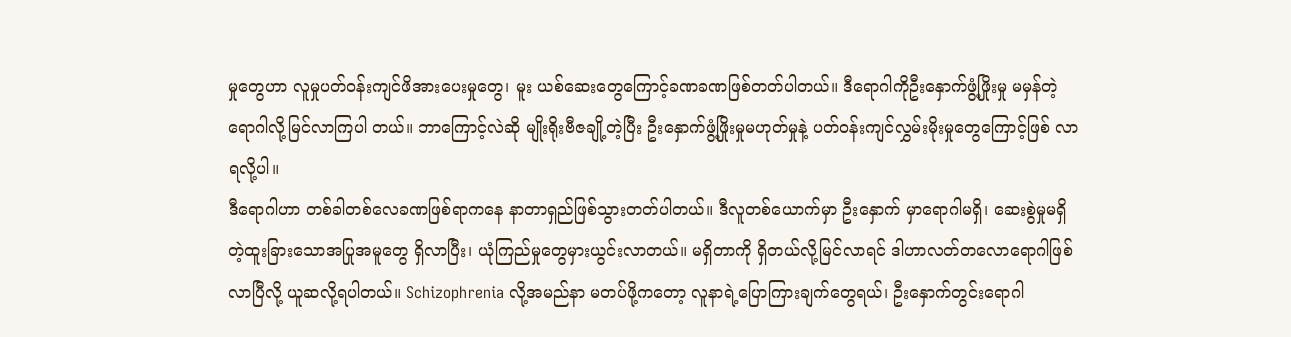မှုတွေဟာ လူမှုပတ်ဝန်းကျင်ဖိအားပေးမှုတွေ၊ မူး ယစ်ဆေးတွေကြောင့်ခဏခဏဖြစ်တတ်ပါတယ်။ ဒီရောဂါကိုဦးနှောက်ဖွံ့ဖြိုးမှု မမှန်တဲ့ရောဂါလို့မြင်လာကြပါ တယ်။ ဘာကြောင့်လဲဆို မျိုးရိုးဗီဇချို့တဲ့ပြီး ဦးနှောက်ဖွံ့ဖြိုးမှုမဟုတ်မှုနဲ့ ပတ်ဝန်းကျင်လွှမ်းမိုးမှုတွေကြောင့်ဖြစ် လာရလို့ပါ။
ဒီရောဂါဟာ တစ်ခါတစ်လေခဏဖြစ်ရာကနေ နာတာရှည်ဖြစ်သွားတတ်ပါတယ်။ ဒီလူတစ်ယောက်မှာ ဦးနှောက် မှာရောဂါမရှိ၊ ဆေးစွဲမှုမရှိတဲ့ထူးခြားသောအပြုအမူတွေ ရှိလာပြီး၊ ယုံကြည်မှုတွေမှားယွင်းလာတယ်။ မရှိတာကို ရှိတယ်လို့မြင်လာရင် ဒါဟာလတ်တလောရောဂါဖြစ်လာပြီလို့ ယူဆလို့ရပါတယ်။ Schizophrenia လို့အမည်နာ မတပ်ဖို့ကတော့ လူနာရဲ့ပြောကြားချက်တွေရယ်၊ ဦးနှောက်တွင်းရောဂါ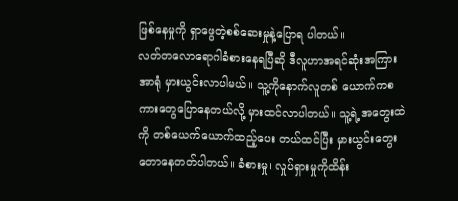ဖြစ်နေမှုကို ရှာဖွေတဲ့စစ်ဆေးမှုနဲ့ပြောရ ပါတယ်။
လတ်တလောရောဂါခံစားနေရပြီဆို ဒီလူဟာအရင်ဆုံးအကြားအာရုံ မှားယွင်းလာပါမယ်။ သူ့ကိုနောက်လူတစ် ယောက်ကစကားတွေပြောနေတယ်လို့ မှားထင်လာပါတယ်။ သူ့ရဲ့အတွေးထဲကို တစ်ယေက်ယောက်ထည့်ပေး တယ်ထင်ပြီး မှားယွင်းတွေးတောနေတတ်ပါတယ်။ ခံစားမှု၊ လှုပ်ရှားမှုကိုထိန်း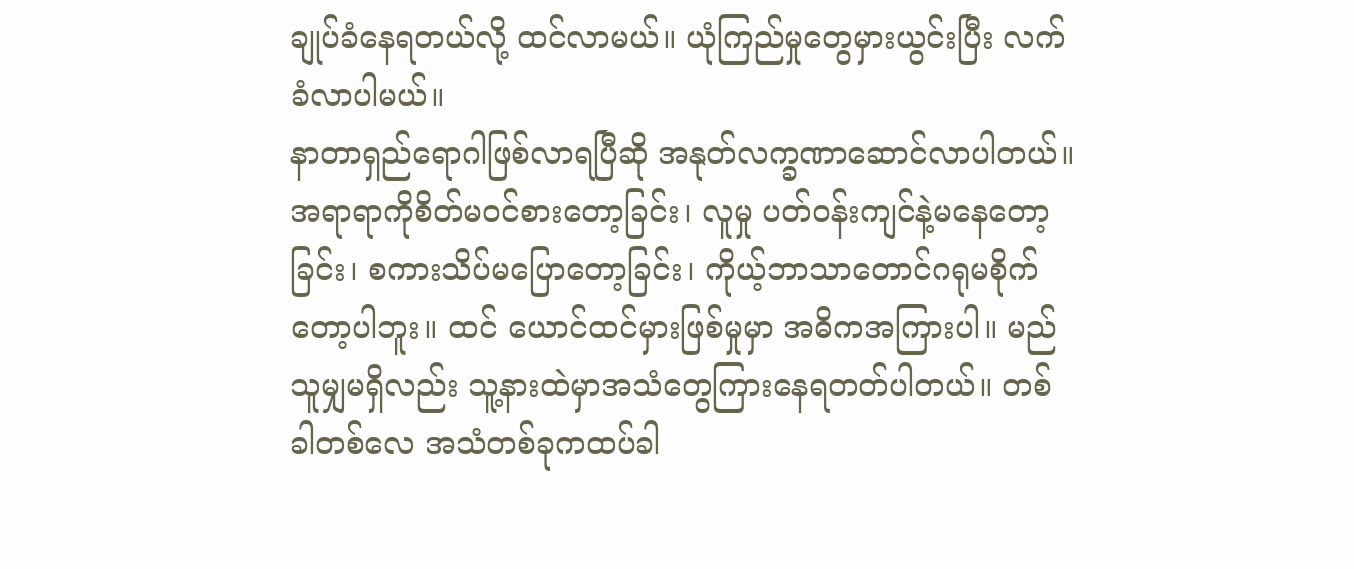ချုပ်ခံနေရတယ်လို့ ထင်လာမယ်။ ယုံကြည်မှုတွေမှားယွင်းပြီး လက်ခံလာပါမယ်။
နာတာရှည်ရောဂါဖြစ်လာရပြီဆို အနုတ်လက္ခဏာဆောင်လာပါတယ်။ အရာရာကိုစိတ်မဝင်စားတော့ခြင်း၊ လူမှု ပတ်ဝန်းကျင်နဲ့မနေတော့ခြင်း၊ စကားသိပ်မပြောတော့ခြင်း၊ ကိုယ့်ဘာသာတောင်ဂရုမစိုက်တော့ပါဘူး။ ထင် ယောင်ထင်မှားဖြစ်မှုမှာ အဓိကအကြားပါ။ မည်သူမျှမရှိလည်း သူ့နားထဲမှာအသံတွေကြားနေရတတ်ပါတယ်။ တစ်ခါတစ်လေ အသံတစ်ခုကထပ်ခါ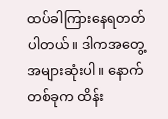ထပ်ခါကြားနေရတတ်ပါတယ်။ ဒါကအတွေ့အများဆုံးပါ။ နောက်တစ်ခုက ထိန်း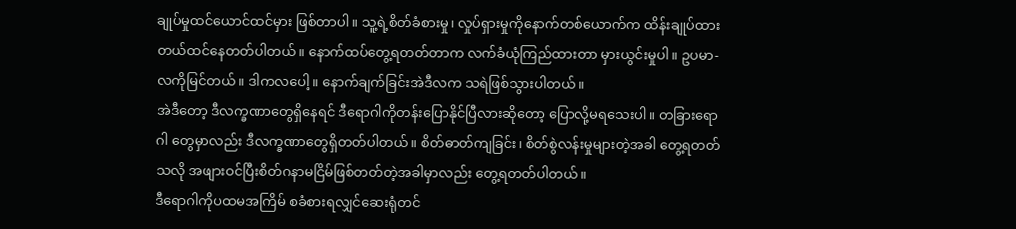ချုပ်မှုထင်ယောင်ထင်မှား ဖြစ်တာပါ။ သူ့ရဲ့စိတ်ခံစားမှု၊ လှုပ်ရှားမှုကိုနောက်တစ်ယောက်က ထိန်းချုပ်ထား တယ်ထင်နေတတ်ပါတယ်။ နောက်ထပ်တွေ့ရတတ်တာက လက်ခံယုံကြည်ထားတာ မှားယွင်းမှုပါ။ ဥပမာ- လကိုမြင်တယ်။ ဒါကလပေါ့။ နောက်ချက်ခြင်းအဲဒီလက သရဲဖြစ်သွားပါတယ်။
အဲဒီတော့ ဒီလက္ခဏာတွေရှိနေရင် ဒီရောဂါကိုတန်းပြောနိုင်ပြီလားဆိုတော့ ပြောလို့မရသေးပါ။ တခြားရောဂါ တွေမှာလည်း ဒီလက္ခဏာတွေရှိတတ်ပါတယ်။ စိတ်ဓာတ်ကျခြင်း၊ စိတ်စွဲလန်းမှုများတဲ့အခါ တွေ့ရတတ်သလို အဖျားဝင်ပြီးစိတ်ဂနာမငြိမ်ဖြစ်တတ်တဲ့အခါမှာလည်း တွေ့ရတတ်ပါတယ်။
ဒီရောဂါကိုပထမအကြိမ် စခံစားရလျှင်ဆေးရုံတင်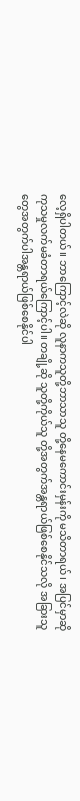လေ့ရှိပါတယ်။ ဘာကြောင့်လဲဆို လူနာကသူတို့ဘာသာသူ တို့နေမကောင်းမှန်းကို မသိတာရယ်၊ အပြင်မှာဆို ကုသမှုလက်မခံတာရယ်ကြောင့်ပါ။ တချို့ဆို သူတို့ကိုယ်သူ တို့အတွက်အန္တရာယ်ဖြစ်စေနိုင်သလို အခြားသူတွေအတွက်ပါအန္တရာယ်ဖြစ်စေနိုင်ပါ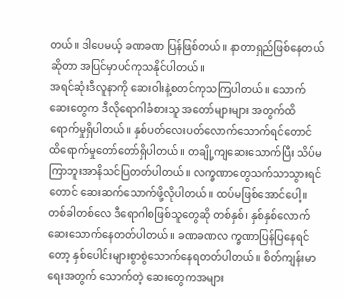တယ်။ ဒါပေမယ့် ခဏခဏ ပြန်ဖြစ်တယ်။ နာတာရှည်ဖြစ်နေတယ်ဆိုတာ အပြင်မှာပင်ကုသနိုင်ပါတယ်။
အရင်ဆုံးဒီလူနာကို ဆေးဝါးနဲ့စတင်ကုသကြပါတယ်။ သောက်ဆေးတွေက ဒီလိုရောဂါခံစားသူ အတော်များများ အတွက်ထိရောက်မှုရှိပါတယ်။ နှစ်ပတ်လေးပတ်လောက်သောက်ရင်တောင် ထိရောက်မှုတော်တော်ရှိပါတယ်။ တချို့ကျဆေးသောက်ပြီး သိပ်မကြာဘူးအာနိသင်ပြတတ်ပါတယ်။ လက္ခဏာတွေသက်သာသွားရင်တောင် ဆေးဆက်သောက်ဖို့လိုပါတယ်။ ထပ်မဖြစ်အောင်ပေါ့။
တစ်ခါတစ်လေ ဒီရောဂါစဖြစ်သူတွေဆို တစ်နှစ်၊ နှစ်နှစ်လောက်ဆေးသောက်နေတတ်ပါတယ်။ ခဏခဏလ က္ခဏာပြန်ပြနေရင်တော့ နှစ်ပေါင်းများစွာစွဲသောက်နေရတတ်ပါတယ်။ စိတ်ကျန်းမာရေးအတွက် သောက်တဲ့ ဆေးတွေကအများ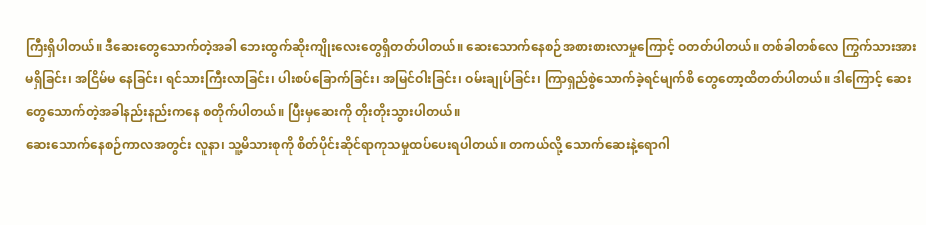ကြီးရှိပါတယ်။ ဒီဆေးတွေသောက်တဲ့အခါ ဘေးထွက်ဆိုးကျိုးလေးတွေရှိတတ်ပါတယ်။ ဆေးသောက်နေစဉ်အစားစားလာမှုကြောင့် ဝတတ်ပါတယ်။ တစ်ခါတစ်လေ ကြွက်သားအားမရှိခြင်း၊ အငြိမ်မ နေခြင်း၊ ရင်သားကြီးလာခြင်း၊ ပါးစပ်ခြောက်ခြင်း၊ အမြင်ဝါးခြင်း၊ ဝမ်းချုပ်ခြင်း၊ ကြာရှည်စွဲသောက်ခဲ့ရင်မျက်စိ တွေတော့ထိတတ်ပါတယ်။ ဒါကြောင့် ဆေးတွေသောက်တဲ့အခါနည်းနည်းကနေ စတိုက်ပါတယ်။ ပြီးမှဆေးကို တိုးတိုးသွားပါတယ်။
ဆေးသောက်နေစဉ်ကာလအတွင်း လူနာ၊ သူ့မိသားစုကို စိတ်ပိုင်းဆိုင်ရာကုသမှုထပ်ပေးရပါတယ်။ တကယ်လို့ သောက်ဆေးနဲ့ရောဂါ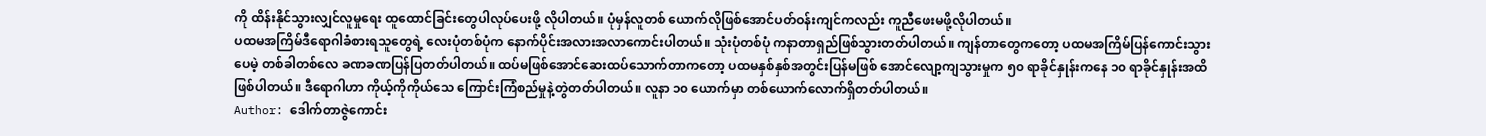ကို ထိန်းနိုင်သွားလျှင်လူမှုရေး ထူထောင်ခြင်းတွေပါလုပ်ပေးဖို့ လိုပါတယ်။ ပုံမှန်လူတစ် ယောက်လိုဖြစ်အောင်ပတ်ဝန်းကျင်ကလည်း ကူညီဖေးမဖို့လိုပါတယ်။
ပထမအကြိမ်ဒီရောဂါခံစားရသူတွေရဲ့ လေးပုံတစ်ပုံက နောက်ပိုင်းအလားအလာကောင်းပါတယ်။ သုံးပုံတစ်ပုံ ကနာတာရှည်ဖြစ်သွားတတ်ပါတယ်။ ကျန်တာတွေကတော့ ပထမအကြိမ်ပြန်ကောင်းသွားပေမဲ့ တစ်ခါတစ်လေ ခဏခဏပြန်ပြတတ်ပါတယ်။ ထပ်မဖြစ်အောင်ဆေးထပ်သောက်တာကတော့ ပထမနှစ်နှစ်အတွင်းပြန်မဖြစ် အောင်လျော့ကျသွားမှုက ၅၀ ရာခိုင်နှုန်းကနေ ၁၀ ရာခိုင်နှုန်းအထိဖြစ်ပါတယ်။ ဒီရောဂါဟာ ကိုယ့်ကိုကိုယ်သေ ကြောင်းကြံစည်မှုနဲ့တွဲတတ်ပါတယ်။ လူနာ ၁၀ ယောက်မှာ တစ်ယောက်လောက်ရှိတတ်ပါတယ်။
Author: ဒေါက်တာဇွဲကောင်း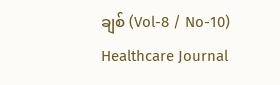ချစ် (Vol-8 / No-10) Healthcare Journal